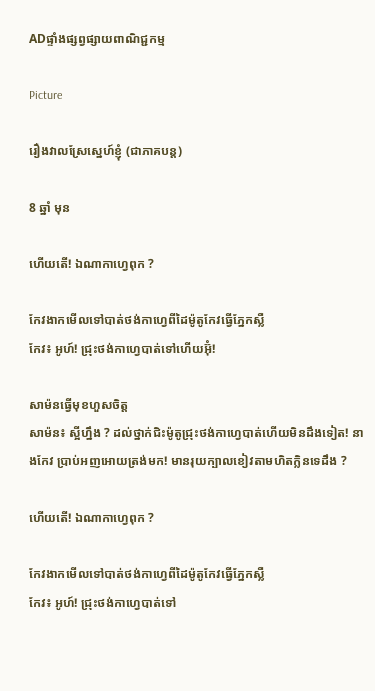ADផ្ទាំងផ្សព្វផ្សាយពាណិជ្ជកម្ម

Picture

រឿងវាលស្រែស្នេហ៍ខ្ញុំ (ជាភាគបន្ត)

8 ឆ្នាំ មុន

ហើយតើ! ឯណាកាហ្វេពុក ?

កែវងាកមើលទៅបាត់ថង់កាហ្វេពីដៃម៉ូតូកែវធ្វើភ្នែកស្លឺ
កែវ៖ អូហ៍! ជ្រុះថង់កាហ្វេបាត់ទៅហើយអ៊ុំ!

សាម៉នធ្វើមុខហួសចិត្ត
សាម៉ន៖ ស្អីហ្នឹង ? ដល់ថ្នាក់ជិះម៉ូតូជ្រុះថង់កាហ្វេបាត់ហើយមិនដឹងទៀត! នាងកែវ ប្រាប់អញអោយត្រង់មក! មានរុយក្បាលខៀវតាមហិតក្លិនទេដឹង ?

ហើយតើ! ឯណាកាហ្វេពុក ?

កែវងាកមើលទៅបាត់ថង់កាហ្វេពីដៃម៉ូតូកែវធ្វើភ្នែកស្លឺ
កែវ៖ អូហ៍! ជ្រុះថង់កាហ្វេបាត់ទៅ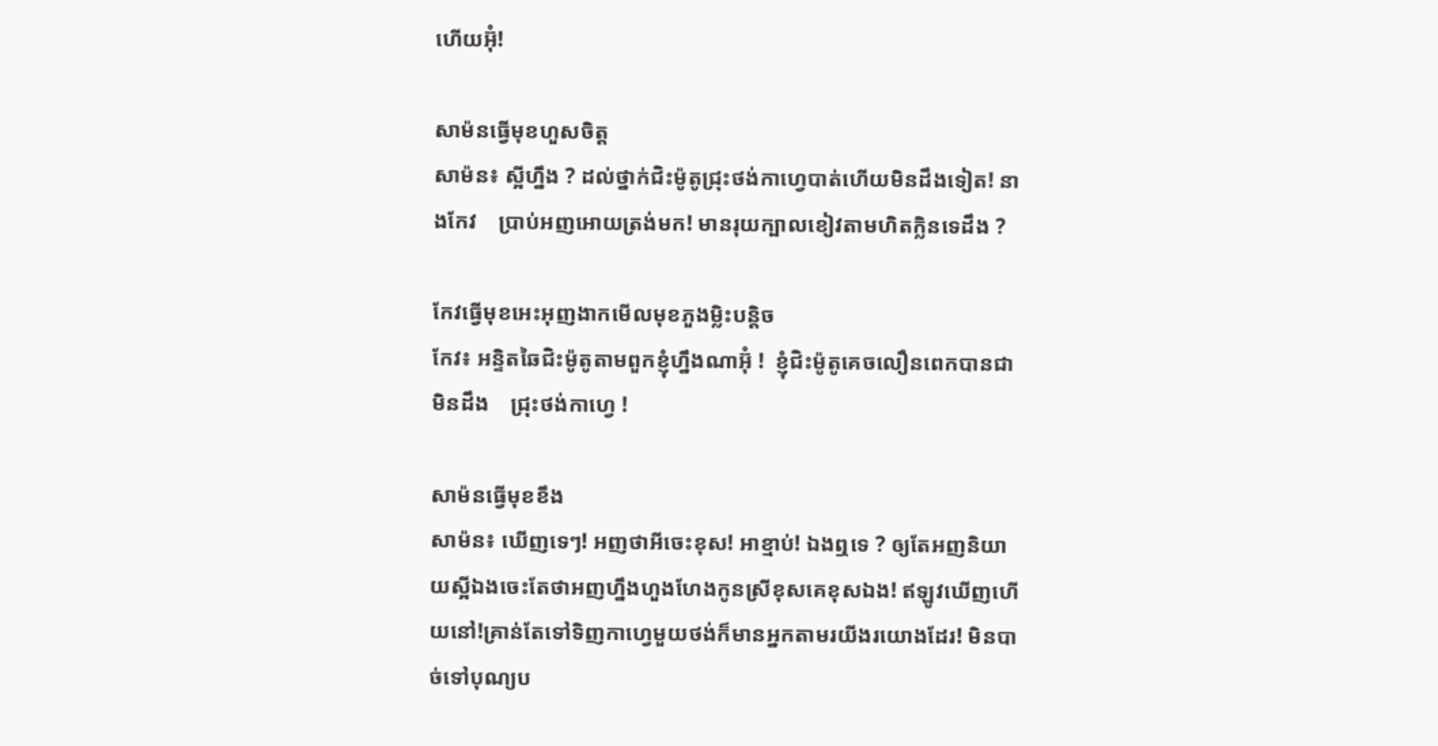ហើយអ៊ុំ!

សាម៉នធ្វើមុខហួសចិត្ត
សាម៉ន៖ ស្អីហ្នឹង ? ដល់ថ្នាក់ជិះម៉ូតូជ្រុះថង់កាហ្វេបាត់ហើយមិនដឹងទៀត! នាងកែវ    ប្រាប់អញអោយត្រង់មក! មានរុយក្បាលខៀវតាមហិតក្លិនទេដឹង ?

កែវធ្វើមុខអេះអុញងាកមើលមុខភួងម្លិះបន្តិច
កែវ៖ អន្ទិតឆៃជិះម៉ូតូតាមពួកខ្ញុំហ្នឹងណាអ៊ុំ !  ខ្ញុំជិះម៉ូតូគេចលឿនពេកបានជាមិនដឹង    ជ្រុះថង់កាហ្វេ !

សាម៉នធ្វើមុខខឹង
សាម៉ន៖ ឃើញទេៗ! អញថាអីចេះខុស! អាខ្មាប់! ឯងឮទេ ? ឲ្យតែអញនិយាយស្អីឯងចេះតែថាអញហ្នឹងហួងហែងកូនស្រីខុសគេខុសឯង! ឥឡូវឃើញហើយនៅ!គ្រាន់តែទៅទិញកាហ្វេមួយថង់ក៏មានអ្នកតាមរយីងរយោងដែរ! មិនបាច់ទៅបុណ្យប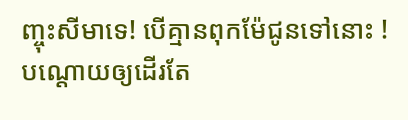ញ្ចុះសីមាទេ! បើគ្មានពុកម៉ែជូនទៅនោះ ! បណ្តោយឲ្យដើរតែ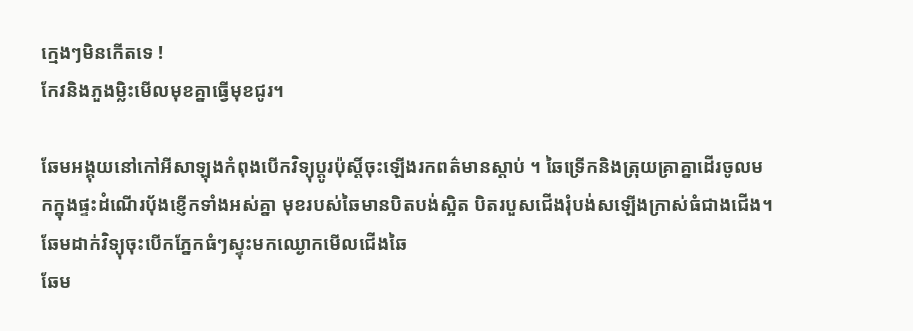កេ្មងៗមិនកើតទេ !
កែវនិងភួងម្លិះមើលមុខគ្នាធ្វើមុខជូរ។

ឆែមអង្គុយនៅកៅអីសាឡុងកំពុងបើកវិទ្យុប្តូរប៉ុស្តិ៍ចុះឡើងរកពត៌មានស្តាប់ ។ ឆៃទ្រើកនិងត្រុយគ្រាគ្នាដើរចូលមកក្នុងផ្ទះដំណើរប៉័ងខ្ញើកទាំងអស់គ្នា មុខរបស់ឆៃមានបិតបង់ស្អិត បិតរបួសជើងរុំបង់សឡើងក្រាស់ធំជាងជើង។ ឆែមដាក់វិទ្យុចុះបើកភ្នែកធំៗស្ទុះមកឈ្ងោកមើលជើងឆៃ
ឆែម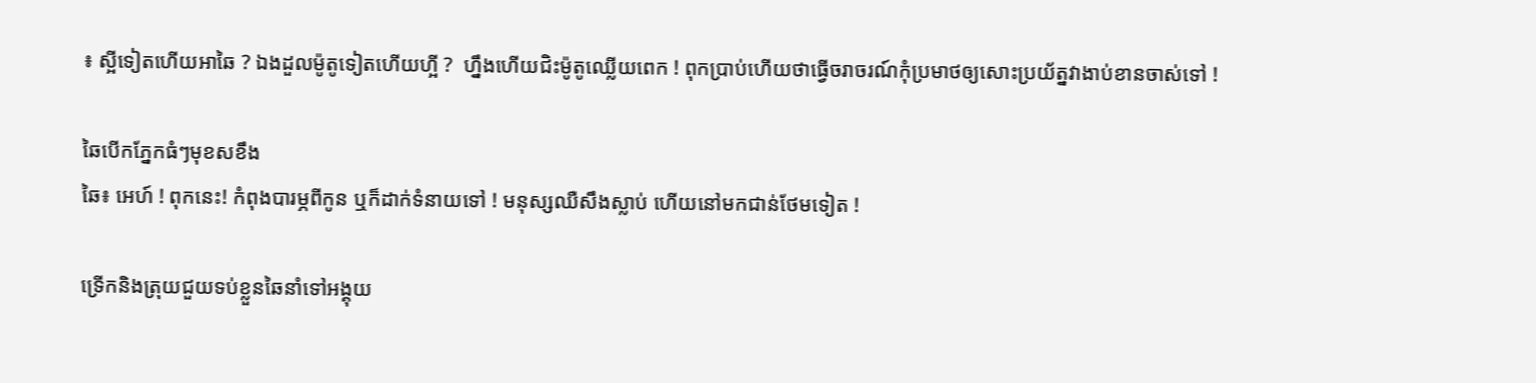៖ ស្អីទៀតហើយអាឆៃ ? ឯងដួលម៉ូតូទៀតហើយហ្អី ?  ហ្នឹងហើយជិះម៉ូតូឈ្លើយពេក ! ពុកប្រាប់ហើយថាធ្វើចរាចរណ៍កុំប្រមាថឲ្យសោះប្រយ័ត្នវាងាប់ខានចាស់ទៅ !

ឆៃបើកភ្នែកធំៗមុខសខឹង
ឆៃ៖ អេហ៍ ! ពុកនេះ! កំពុងបារម្ភពីកូន ឬក៏ដាក់ទំនាយទៅ ! មនុស្សឈឺសឹងស្លាប់ ហើយនៅមកជាន់ថែមទៀត !

ទ្រើកនិងត្រុយជួយទប់ខ្លួនឆៃនាំទៅអង្គុយ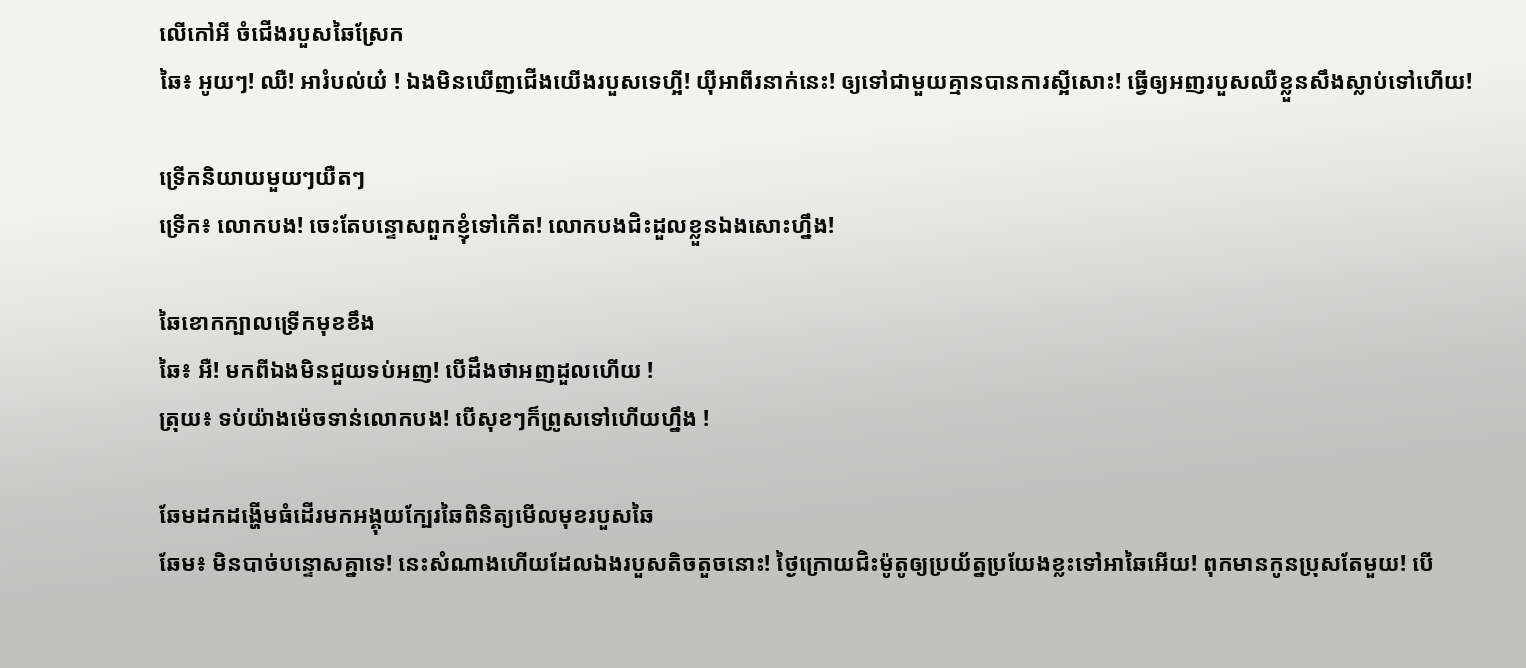លើកៅអី ចំជើងរបួសឆៃស្រែក
ឆៃ៖ អូយៗ! ឈឺ! អារំបល់យ៎ ! ឯងមិនឃើញជើងយើងរបួសទេហ្អី! យ៉ីអាពីរនាក់នេះ! ឲ្យទៅជាមួយគ្មានបានការស្អីសោះ! ធ្វើឲ្យអញរបួសឈឺខ្លួនសឹងស្លាប់ទៅហើយ!

ទ្រើកនិយាយមួយៗយឺតៗ
ទ្រើក៖ លោកបង! ចេះតែបន្ទោសពួកខ្ញុំទៅកើត! លោកបងជិះដួលខ្លួនឯងសោះហ្នឹង!

ឆៃខោកក្បាលទ្រើកមុខខឹង
ឆៃ៖ អឺ! មកពីឯងមិនជួយទប់អញ! បើដឹងថាអញដួលហើយ !
ត្រុយ៖ ទប់យ៉ាងម៉េចទាន់លោកបង! បើសុខៗក៏ព្រូសទៅហើយហ្នឹង !

ឆែមដកដង្ហើមធំដើរមកអង្គុយក្បែរឆៃពិនិត្យមើលមុខរបួសឆៃ
ឆែម៖ មិនបាច់បន្ទោសគ្នាទេ! នេះសំណាងហើយដែលឯងរបួសតិចតួចនោះ! ថ្ងៃក្រោយជិះម៉ូតូឲ្យប្រយ័ត្នប្រយែងខ្លះទៅអាឆៃអើយ! ពុកមានកូនប្រុសតែមួយ! បើ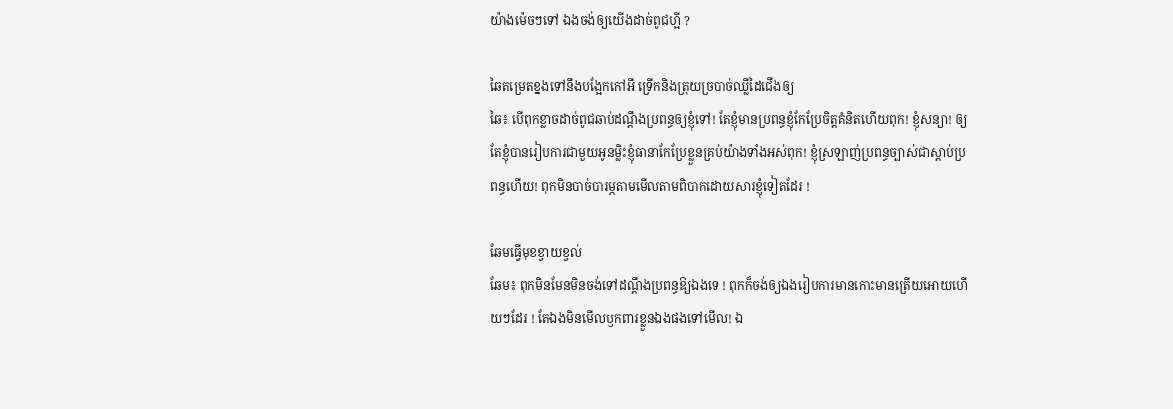យ៉ាងម៉េចៗទៅ ឯងចង់ឲ្យយើងដាច់ពូជហ្អី ?

ឆៃតម្រេតខ្នងទៅនឹងបង្អែកកៅអី ទ្រើកនិងត្រុយច្របាច់ឈ្លីដៃជើងឲ្យ
ឆៃ៖ បើពុកខ្លាចដាច់ពូជឆាប់ដណ្តឹងប្រពន្ធឲ្យខ្ញុំទៅ! តែខ្ញុំមានប្រពន្ធខ្ញុំកែប្រែចិត្តគំនិតហើយពុក! ខ្ញុំសន្យា! ឲ្យតែខ្ញុំបានរៀបការជាមួយអូនម្លិះខ្ញុំធានាកែប្រែខ្លួនគ្រប់យ៉ាងទាំងអស់ពុក! ខ្ញុំស្រឡាញ់ប្រពន្ធច្បាស់ជាស្តាប់ប្រពន្ធហើយ! ពុកមិនបាច់បារម្ភតាមមើលតាមពិបាកដោយសារខ្ញុំទៀតដែរ !

ឆែមធ្វើមុខខ្វាយខ្វល់
ឆែម៖ ពុកមិនមែនមិនចង់ទៅដណ្តឹងប្រពន្ធឱ្យឯងទេ ! ពុកក៏ចង់ឲ្យឯងរៀបការមានកោះមានត្រើយអោយហើយៗដែរ ! តែឯងមិនមើលឫកពារខ្លួនឯងផងទៅមើល! ឯ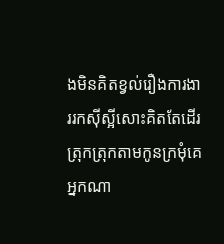ងមិនគិតខ្វល់រឿងការងាររកស៊ីស្អីសោះគិតតែដើរត្រុកត្រុកតាមកូនក្រមុំគេ អ្នកណា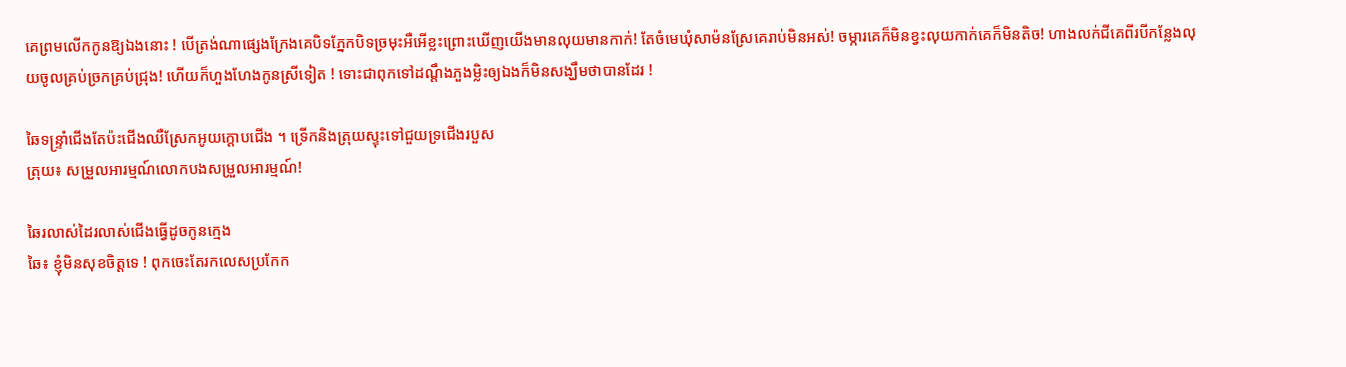គេព្រមលើកកូនឱ្យឯងនោះ ! បើត្រង់ណាផ្សេងក្រែងគេបិទភ្នែកបិទច្រមុះអឺអើខ្លះព្រោះឃើញយើងមានលុយមានកាក់! តែចំមេឃុំសាម៉នស្រែគេរាប់មិនអស់! ចម្ការគេក៏មិនខ្វះលុយកាក់គេក៏មិនតិច! ហាងលក់ជីគេពីរបីកន្លែងលុយចូលគ្រប់ច្រកគ្រប់ជ្រុង! ហើយក៏ហួងហែងកូនស្រីទៀត ! ទោះជាពុកទៅដណ្តឹងភួងម្លិះឲ្យឯងក៏មិនសង្ឃឹមថាបានដែរ !

ឆៃទន្ទ្រាំជើងតែប៉ះជើងឈឺស្រែកអូយក្តោបជើង ។ ទ្រើកនិងត្រុយស្ទុះទៅជួយទ្រជើងរបួស
ត្រុយ៖ សម្រួលអារម្មណ៍លោកបងសម្រួលអារម្មណ៍!

ឆៃរលាស់ដៃរលាស់ជើងធ្វើដូចកូនក្មេង
ឆៃ៖ ខ្ញុំមិនសុខចិត្តទេ ! ពុកចេះតែរកលេសប្រកែក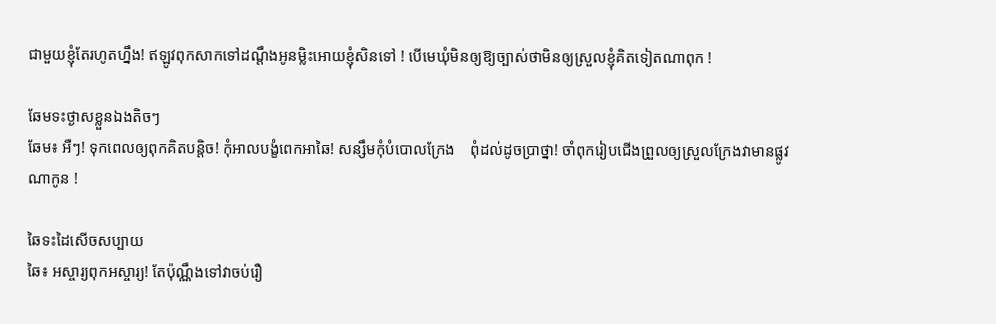ជាមួយខ្ញុំតែរហូតហ្នឹង! ឥឡូវពុកសាកទៅដណ្តឹងអូនម្លិះអោយខ្ញុំសិនទៅ ! បើមេឃុំមិនឲ្យឱ្យច្បាស់ថាមិនឲ្យស្រួលខ្ញុំគិតទៀតណាពុក !

ឆែមទះថ្ងាសខ្លួនឯងតិចៗ
ឆែម៖ អឺៗ! ទុកពេលឲ្យពុកគិតបន្តិច! កុំអាលបង្ខំពេកអាឆៃ! សន្សឹមកុំបំបោលក្រែង    ពុំដល់ដូចប្រាថ្នា! ចាំពុករៀបជើងព្រួលឲ្យស្រួលក្រែងវាមានផ្លូវណាកូន !

ឆៃទះដៃសើចសប្បាយ
ឆៃ៖ អស្ចារ្យពុកអស្ចារ្យ! តែប៉ុណ្ណឹងទៅវាចប់រឿ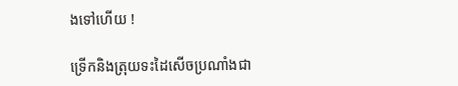ងទៅហើយ !

ទ្រើកនិងត្រុយទះដៃសើចប្រណាំងជា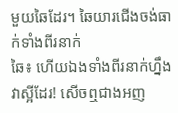មួយឆៃដែរ។ ឆៃយារជើងចង់ធាក់ទាំងពីរនាក់
ឆៃ៖ ហើយឯងទាំងពីរនាក់ហ្នឹងវាស្អីដែរ! សើចឮជាងអញ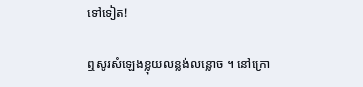ទៅទៀត!

ឮសូរសំឡេងខ្លុយលន្លង់លន្លោច ។ នៅក្រោ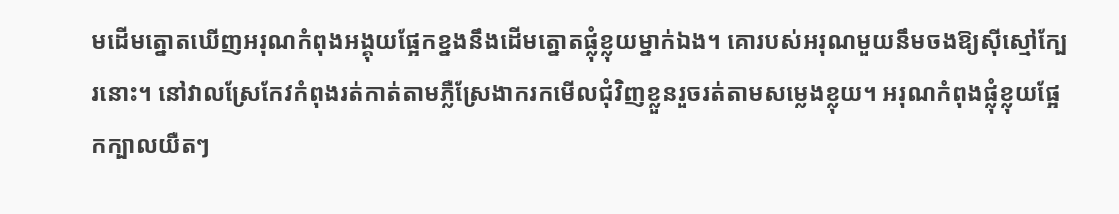មដើមត្នោតឃើញអរុណកំពុងអង្គុយផ្អែកខ្នងនឹងដើមត្នោតផ្លុំខ្លុយម្នាក់ឯង។ គោរបស់អរុណមួយនឹមចងឱ្យស៊ីស្មៅក្បែរនោះ។ នៅវាលស្រែកែវកំពុងរត់កាត់តាមភ្លឺស្រែងាករកមើលជុំវិញខ្លួនរួចរត់តាមសម្លេងខ្លុយ។ អរុណកំពុងផ្លុំខ្លុយផ្អែកក្បាលយឺតៗ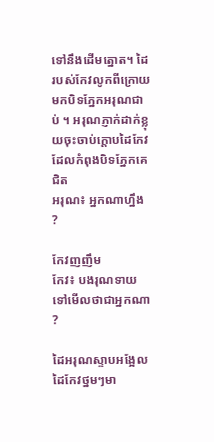ទៅនឹងដើមត្នោត។ ដៃរបស់កែវលូកពីក្រោយមកបិទភ្នែកអរុណជាប់ ។ អរុណភ្ញាក់ដាក់ខ្លុយចុះចាប់ក្តោបដៃកែវដែលកំពុងបិទភ្នែកគេជិត
អរុណ៖ អ្នកណាហ្នឹង ?

កែវញញឹម
កែវ៖ បងរុណទាយទៅមើលថាជាអ្នកណា ?

ដៃអរុណស្ទាបអង្អែលដៃកែវថ្នមៗមា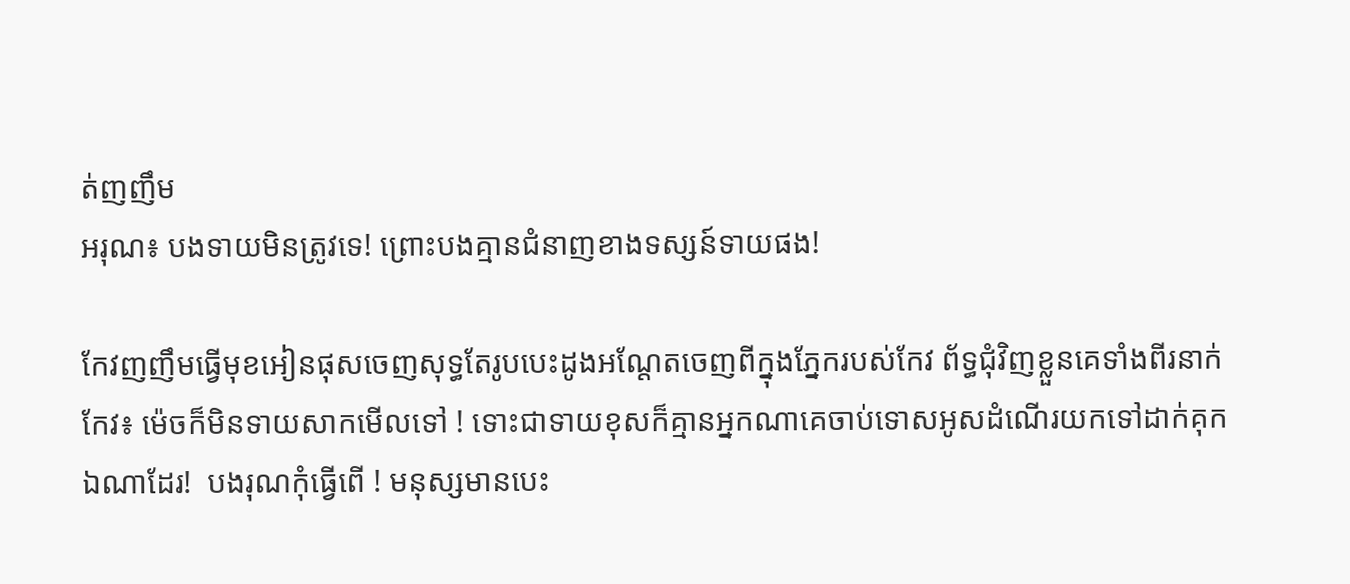ត់ញញឹម
អរុណ៖ បងទាយមិនត្រូវទេ! ព្រោះបងគ្មានជំនាញខាងទស្សន៍ទាយផង!

កែវញញឹមធ្វើមុខអៀនផុសចេញសុទ្ធតែរូបបេះដូងអណ្តែតចេញពីក្នុងភ្នែករបស់កែវ ព័ទ្ធជុំវិញខ្លួនគេទាំងពីរនាក់
កែវ៖ ម៉េចក៏មិនទាយសាកមើលទៅ ! ទោះជាទាយខុសក៏គ្មានអ្នកណាគេចាប់ទោសអូសដំណើរយកទៅដាក់គុកឯណាដែរ!  បងរុណកុំធ្វើពើ ! មនុស្សមានបេះ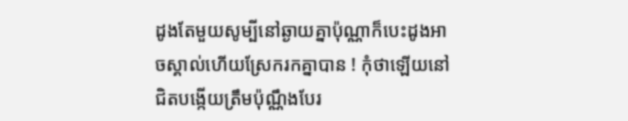ដូងតែមួយសូម្បីនៅឆ្ងាយគ្នាប៉ុណ្ណាក៏បេះដូងអាចស្គាល់ហើយស្រែករកគ្នាបាន ! កុំថាឡើយនៅជិតបង្កើយត្រឹមប៉ុណ្ណឹងបែរ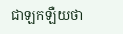ជាឡកឡឺយថា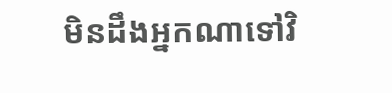មិនដឹងអ្នកណាទៅវិ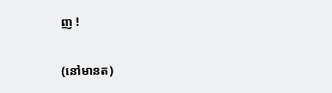ញ !

(នៅមានត)